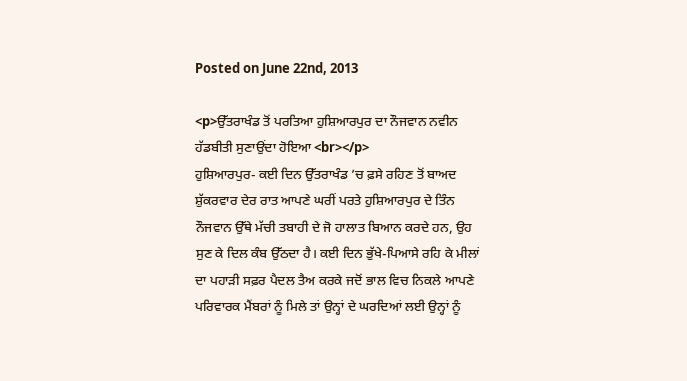Posted on June 22nd, 2013

<p>ਉੱਤਰਾਖੰਡ ਤੋਂ ਪਰਤਿਆ ਹੁਸ਼ਿਆਰਪੁਰ ਦਾ ਨੌਜਵਾਨ ਨਵੀਨ ਹੱਡਬੀਤੀ ਸੁਣਾਉਂਦਾ ਹੋਇਆ <br></p>
ਹੁਸ਼ਿਆਰਪੁਰ- ਕਈ ਦਿਨ ਉੱਤਰਾਖੰਡ ’ਚ ਫ਼ਸੇ ਰਹਿਣ ਤੋਂ ਬਾਅਦ ਸ਼ੁੱਕਰਵਾਰ ਦੇਰ ਰਾਤ ਆਪਣੇ ਘਰੀਂ ਪਰਤੇ ਹੁਸ਼ਿਆਰਪੁਰ ਦੇ ਤਿੰਨ ਨੌਜਵਾਨ ਉੱਥੇ ਮੱਚੀ ਤਬਾਹੀ ਦੇ ਜੋ ਹਾਲਾਤ ਬਿਆਨ ਕਰਦੇ ਹਨ, ਉਹ ਸੁਣ ਕੇ ਦਿਲ ਕੰਬ ਉੱਠਦਾ ਹੈ। ਕਈ ਦਿਨ ਭੁੱਖੇ-ਪਿਆਸੇ ਰਹਿ ਕੇ ਮੀਲਾਂ ਦਾ ਪਹਾੜੀ ਸਫ਼ਰ ਪੈਦਲ ਤੈਅ ਕਰਕੇ ਜਦੋਂ ਭਾਲ ਵਿਚ ਨਿਕਲੇ ਆਪਣੇ ਪਰਿਵਾਰਕ ਮੈਂਬਰਾਂ ਨੂੰ ਮਿਲੇ ਤਾਂ ਉਨ੍ਹਾਂ ਦੇ ਘਰਦਿਆਂ ਲਈ ਉਨ੍ਹਾਂ ਨੂੰ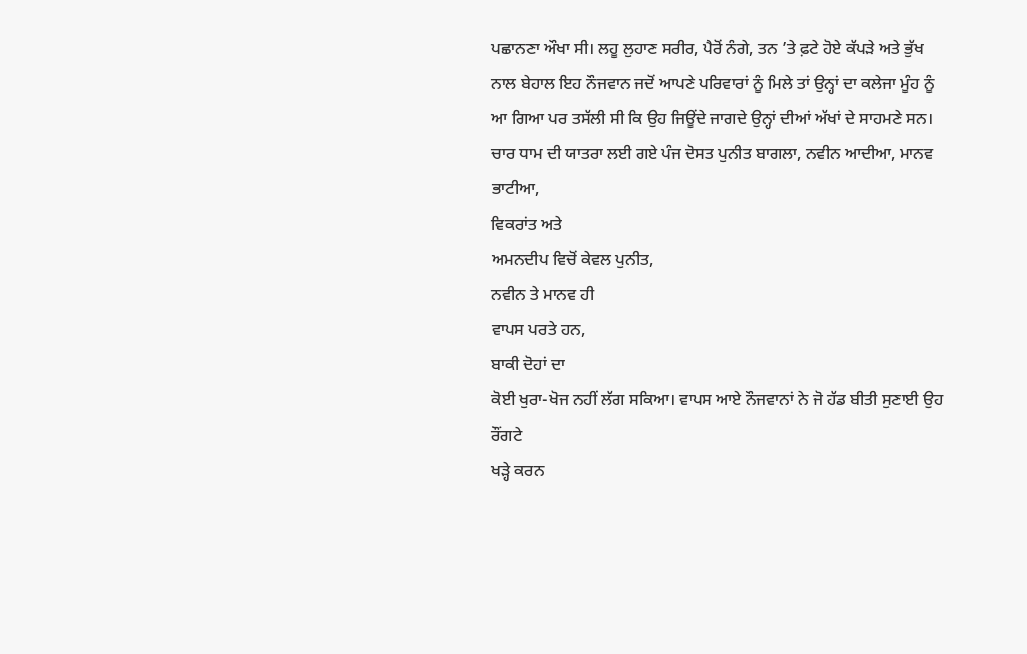ਪਛਾਨਣਾ ਔਖਾ ਸੀ। ਲਹੂ ਲੁਹਾਣ ਸਰੀਰ, ਪੈਰੋਂ ਨੰਗੇ, ਤਨ ’ਤੇ ਫ਼ਟੇ ਹੋਏ ਕੱਪੜੇ ਅਤੇ ਭੁੱਖ ਨਾਲ ਬੇਹਾਲ ਇਹ ਨੌਜਵਾਨ ਜਦੋਂ ਆਪਣੇ ਪਰਿਵਾਰਾਂ ਨੂੰ ਮਿਲੇ ਤਾਂ ਉਨ੍ਹਾਂ ਦਾ ਕਲੇਜਾ ਮੂੰਹ ਨੂੰ ਆ ਗਿਆ ਪਰ ਤਸੱਲੀ ਸੀ ਕਿ ਉਹ ਜਿਊਂਦੇ ਜਾਗਦੇ ਉਨ੍ਹਾਂ ਦੀਆਂ ਅੱਖਾਂ ਦੇ ਸਾਹਮਣੇ ਸਨ।
ਚਾਰ ਧਾਮ ਦੀ ਯਾਤਰਾ ਲਈ ਗਏ ਪੰਜ ਦੋਸਤ ਪੁਨੀਤ ਬਾਗਲਾ, ਨਵੀਨ ਆਦੀਆ, ਮਾਨਵ ਭਾਟੀਆ,
ਵਿਕਰਾਂਤ ਅਤੇ
ਅਮਨਦੀਪ ਵਿਚੋਂ ਕੇਵਲ ਪੁਨੀਤ,
ਨਵੀਨ ਤੇ ਮਾਨਵ ਹੀ
ਵਾਪਸ ਪਰਤੇ ਹਨ,
ਬਾਕੀ ਦੋਹਾਂ ਦਾ
ਕੋਈ ਖੁਰਾ-ਖੋਜ ਨਹੀਂ ਲੱਗ ਸਕਿਆ। ਵਾਪਸ ਆਏ ਨੌਜਵਾਨਾਂ ਨੇ ਜੋ ਹੱਡ ਬੀਤੀ ਸੁਣਾਈ ਉਹ ਰੌਂਗਟੇ
ਖੜ੍ਹੇ ਕਰਨ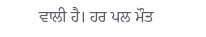ਵਾਲੀ ਹੈ। ਹਰ ਪਲ ਮੌਤ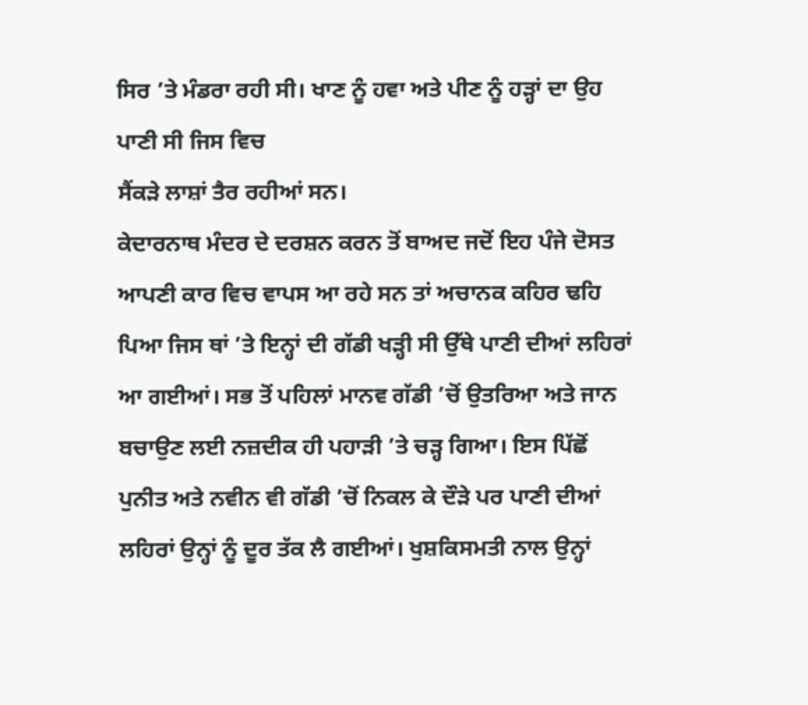ਸਿਰ ’ਤੇ ਮੰਡਰਾ ਰਹੀ ਸੀ। ਖਾਣ ਨੂੰ ਹਵਾ ਅਤੇ ਪੀਣ ਨੂੰ ਹੜ੍ਹਾਂ ਦਾ ਉਹ ਪਾਣੀ ਸੀ ਜਿਸ ਵਿਚ
ਸੈਂਕੜੇ ਲਾਸ਼ਾਂ ਤੈਰ ਰਹੀਆਂ ਸਨ।
ਕੇਦਾਰਨਾਥ ਮੰਦਰ ਦੇ ਦਰਸ਼ਨ ਕਰਨ ਤੋਂ ਬਾਅਦ ਜਦੋਂ ਇਹ ਪੰਜੇ ਦੋਸਤ ਆਪਣੀ ਕਾਰ ਵਿਚ ਵਾਪਸ ਆ ਰਹੇ ਸਨ ਤਾਂ ਅਚਾਨਕ ਕਹਿਰ ਢਹਿ ਪਿਆ ਜਿਸ ਥਾਂ ’ਤੇ ਇਨ੍ਹਾਂ ਦੀ ਗੱਡੀ ਖੜ੍ਹੀ ਸੀ ਉੱਥੇ ਪਾਣੀ ਦੀਆਂ ਲਹਿਰਾਂ ਆ ਗਈਆਂ। ਸਭ ਤੋਂ ਪਹਿਲਾਂ ਮਾਨਵ ਗੱਡੀ ’ਚੋਂ ਉਤਰਿਆ ਅਤੇ ਜਾਨ ਬਚਾਉਣ ਲਈ ਨਜ਼ਦੀਕ ਹੀ ਪਹਾੜੀ ’ਤੇ ਚੜ੍ਹ ਗਿਆ। ਇਸ ਪਿੱਛੋਂ ਪੁਨੀਤ ਅਤੇ ਨਵੀਨ ਵੀ ਗੱਡੀ ’ਚੋਂ ਨਿਕਲ ਕੇ ਦੌੜੇ ਪਰ ਪਾਣੀ ਦੀਆਂ ਲਹਿਰਾਂ ਉਨ੍ਹਾਂ ਨੂੰ ਦੂਰ ਤੱਕ ਲੈ ਗਈਆਂ। ਖੁਸ਼ਕਿਸਮਤੀ ਨਾਲ ਉਨ੍ਹਾਂ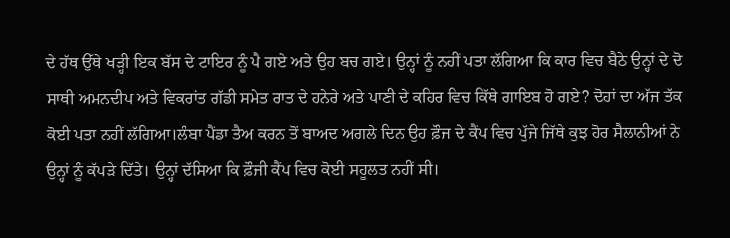ਦੇ ਹੱਥ ਉੱਥੇ ਖੜ੍ਹੀ ਇਕ ਬੱਸ ਦੇ ਟਾਇਰ ਨੂੰ ਪੈ ਗਏ ਅਤੇ ਉਹ ਬਚ ਗਏ। ਉਨ੍ਹਾਂ ਨੂੰ ਨਹੀਂ ਪਤਾ ਲੱਗਿਆ ਕਿ ਕਾਰ ਵਿਚ ਬੈਠੇ ਉਨ੍ਹਾਂ ਦੇ ਦੋ ਸਾਥੀ ਅਮਨਦੀਪ ਅਤੇ ਵਿਕਰਾਂਤ ਗੱਡੀ ਸਮੇਤ ਰਾਤ ਦੇ ਹਨੇਰੇ ਅਤੇ ਪਾਣੀ ਦੇ ਕਹਿਰ ਵਿਚ ਕਿੱਥੇ ਗਾਇਬ ਹੋ ਗਏ? ਦੋਹਾਂ ਦਾ ਅੱਜ ਤੱਕ ਕੋਈ ਪਤਾ ਨਹੀਂ ਲੱਗਿਆ।ਲੰਬਾ ਪੈਂਡਾ ਤੈਅ ਕਰਨ ਤੋਂ ਬਾਅਦ ਅਗਲੇ ਦਿਨ ਉਹ ਫ਼ੌਜ ਦੇ ਕੈਂਪ ਵਿਚ ਪੁੱਜੇ ਜਿੱਥੇ ਕੁਝ ਹੋਰ ਸੈਲਾਨੀਆਂ ਨੇ ਉਨ੍ਹਾਂ ਨੂੰ ਕੱਪੜੇ ਦਿੱਤੇ। ਉਨ੍ਹਾਂ ਦੱਸਿਆ ਕਿ ਫ਼ੌਜੀ ਕੈਂਪ ਵਿਚ ਕੋਈ ਸਹੂਲਤ ਨਹੀਂ ਸੀ।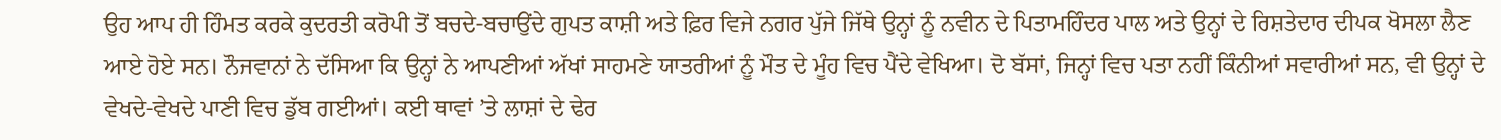ਉਹ ਆਪ ਹੀ ਹਿੰਮਤ ਕਰਕੇ ਕੁਦਰਤੀ ਕਰੋਪੀ ਤੋਂ ਬਚਦੇ-ਬਚਾਉਂਦੇ ਗੁਪਤ ਕਾਸ਼ੀ ਅਤੇ ਫ਼ਿਰ ਵਿਜੇ ਨਗਰ ਪੁੱਜੇ ਜਿੱਥੇ ਉਨ੍ਹਾਂ ਨੂੰ ਨਵੀਨ ਦੇ ਪਿਤਾਮਹਿੰਦਰ ਪਾਲ ਅਤੇ ਉਨ੍ਹਾਂ ਦੇ ਰਿਸ਼ਤੇਦਾਰ ਦੀਪਕ ਖੋਸਲਾ ਲੈਣ ਆਏ ਹੋਏ ਸਨ। ਨੌਜਵਾਨਾਂ ਨੇ ਦੱਸਿਆ ਕਿ ਉਨ੍ਹਾਂ ਨੇ ਆਪਣੀਆਂ ਅੱਖਾਂ ਸਾਹਮਣੇ ਯਾਤਰੀਆਂ ਨੂੰ ਮੌਤ ਦੇ ਮੂੰਹ ਵਿਚ ਪੈਂਦੇ ਵੇਖਿਆ। ਦੋ ਬੱਸਾਂ, ਜਿਨ੍ਹਾਂ ਵਿਚ ਪਤਾ ਨਹੀਂ ਕਿੰਨੀਆਂ ਸਵਾਰੀਆਂ ਸਨ, ਵੀ ਉਨ੍ਹਾਂ ਦੇ ਵੇਖਦੇ-ਵੇਖਦੇ ਪਾਣੀ ਵਿਚ ਡੁੱਬ ਗਈਆਂ। ਕਈ ਥਾਵਾਂ ’ਤੇ ਲਾਸ਼ਾਂ ਦੇ ਢੇਰ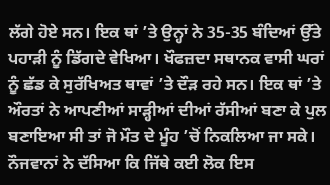ਲੱਗੇ ਹੋਏ ਸਨ। ਇਕ ਥਾਂ ’ਤੇ ਉਨ੍ਹਾਂ ਨੇ 35-35 ਬੰਦਿਆਂ ਉੱਤੇ ਪਹਾੜੀ ਨੂੰ ਡਿੱਗਦੇ ਵੇਖਿਆ। ਖੌਫਜ਼ਦਾ ਸਥਾਨਕ ਵਾਸੀ ਘਰਾਂ ਨੂੰ ਛੱਡ ਕੇ ਸੁਰੱਖਿਅਤ ਥਾਵਾਂ ’ਤੇ ਦੌੜ ਰਹੇ ਸਨ। ਇਕ ਥਾਂ ’ਤੇ ਔਰਤਾਂ ਨੇ ਆਪਣੀਆਂ ਸਾੜ੍ਹੀਆਂ ਦੀਆਂ ਰੱਸੀਆਂ ਬਣਾ ਕੇ ਪੁਲ ਬਣਾਇਆ ਸੀ ਤਾਂ ਜੋ ਮੌਤ ਦੇ ਮੂੰਹ ’ਚੋਂ ਨਿਕਲਿਆ ਜਾ ਸਕੇ। ਨੌਜਵਾਨਾਂ ਨੇ ਦੱਸਿਆ ਕਿ ਜਿੱਥੇ ਕਈ ਲੋਕ ਇਸ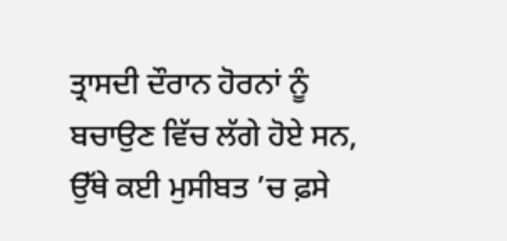ਤ੍ਰਾਸਦੀ ਦੌਰਾਨ ਹੋਰਨਾਂ ਨੂੰ ਬਚਾਉਣ ਵਿੱਚ ਲੱਗੇ ਹੋਏ ਸਨ, ਉੱਥੇ ਕਈ ਮੁਸੀਬਤ ’ਚ ਫ਼ਸੇ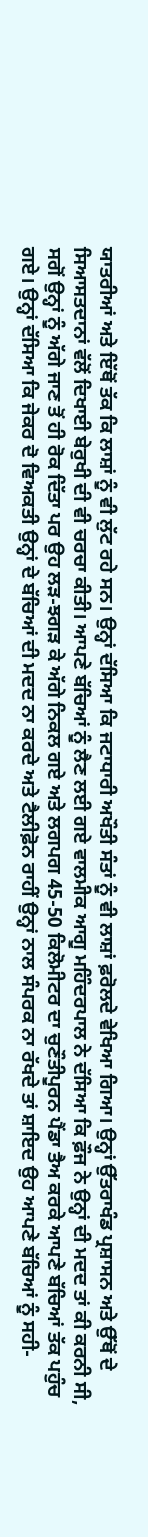ਯਾਤਰੀਆਂ ਅਤੇ ਇੱਥੋਂ ਤੱਕ ਕਿ ਲਾਸ਼ਾਂ ਨੂੰ ਵੀ ਲੁੱਟ ਰਹੇ ਸਨ। ਉਨ੍ਹਾਂ ਦੱਸਿਆ ਕਿ ਜਟਾਧਾਰੀ ਅਖੌਤੀ ਸੰਤਾਂ ਨੂੰ ਵੀ ਲਾਸ਼ਾਂ ਫ਼ਰੋਲਦੇ ਵੇਖਿਆ ਗਿਆ। ਉਨ੍ਹਾਂ ਉੱਤਰਾਖੰਡ ਪ੍ਰਸ਼ਾਸਨ ਅਤੇ ਉੱਥੋਂ ਦੇ ਸਿਆਸਤਦਾਨਾਂ ਵੱਲੋਂ ਦਿਖਾਈ ਬੇਰੁਖੀ ਦੀ ਵੀ ਚਰਚਾ ਕੀਤੀ। ਆਪਣੇ ਬੱਚਿਆਂ ਨੂੰ ਲੈਣ ਲਈ ਗਏ ਵਾਲਮੀਕ ਆਗੂ ਮਹਿੰਦਰਪਾਲ ਨੇ ਦੱਸਿਆ ਕਿ ਫ਼ੌਜ ਨੇ ਉਨ੍ਹਾਂ ਦੀ ਮਦਦ ਤਾਂ ਕੀ ਕਰਨੀ ਸੀ, ਸਗੋਂ ਉਨ੍ਹਾਂ ਨੂੰ ਅੱਗੇ ਜਾਣ ਤੋਂ ਹੀ ਰੋਕ ਦਿੱਤਾ ਪਰ ਉਹ ਲੜ-ਝਗੜ ਕੇ ਅੱਗੇ ਨਿਕਲ ਗਏ ਅਤੇ ਲਗਪਗ 45-50 ਕਿਲੋਮੀਟਰ ਦਾ ਚੁਣੌਤੀਪੂਰਨ ਪੈਂਡਾ ਤੈਅ ਕਰਕੇ ਆਪਣੇ ਬੱਚਿਆਂ ਤੱਕ ਪਹੁੰਚ ਗਏ। ਉਨ੍ਹਾਂ ਦੱਸਿਆ ਕਿ ਜੇਕਰ ਦੋ ਵਿਅਕਤੀ ਉਨ੍ਹਾਂ ਦੇ ਬੱਚਿਆਂ ਦੀ ਮਦਦ ਨਾ ਕਰਦੇ ਅਤੇ ਟੈਲੀਫ਼ੋਨ ਰਾਹੀਂ ਉਨ੍ਹਾਂ ਨਾਲ ਸੰਪਰਕ ਨਾ ਰੱਖਦੇ ਤਾਂ ਸ਼ਾਇਦ ਉਹ ਆਪਣੇ ਬੱਚਿਆਂ ਨੂੰ ਸਹੀ-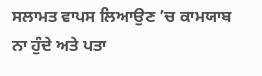ਸਲਾਮਤ ਵਾਪਸ ਲਿਆਉਣ ’ਚ ਕਾਮਯਾਬ ਨਾ ਹੁੰਦੇ ਅਤੇ ਪਤਾ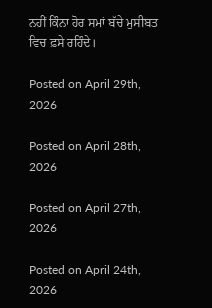ਨਹੀਂ ਕਿੰਨਾ ਹੋਰ ਸਮਾਂ ਬੱਚੇ ਮੁਸੀਬਤ ਵਿਚ ਫ਼ਸੇ ਰਹਿੰਦੇ।

Posted on April 29th, 2026

Posted on April 28th, 2026

Posted on April 27th, 2026

Posted on April 24th, 2026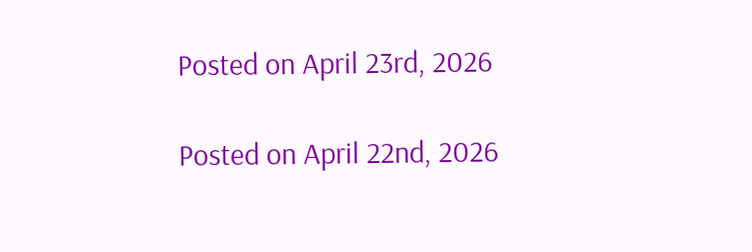Posted on April 23rd, 2026

Posted on April 22nd, 2026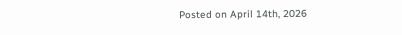Posted on April 14th, 2026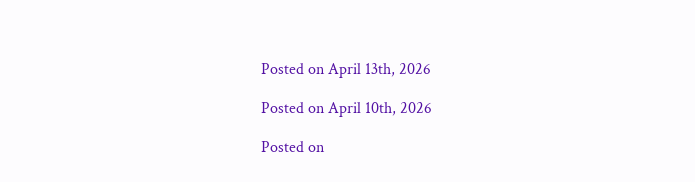Posted on April 13th, 2026

Posted on April 10th, 2026

Posted on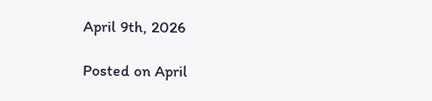April 9th, 2026

Posted on April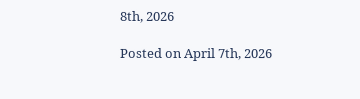8th, 2026

Posted on April 7th, 2026